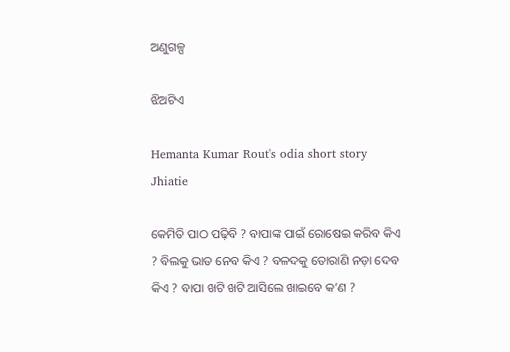ଅଣୁଗଳ୍ପ

ଝିଅଟିଏ

Hemanta Kumar Rout's odia short story Jhiatie

କେମିତି ପାଠ ପଢ଼ିବି ? ବାପାଙ୍କ ପାଇଁ ରୋଷେଇ କରିବ କିଏ ? ବିଲକୁ ଭାତ ନେବ କିଏ ? ବଳଦକୁ ତୋରାଣି ନଡ଼ା ଦେବ କିଏ ? ବାପା ଖଟି ଖଟି ଆସିଲେ ଖାଇବେ କ’ଣ ?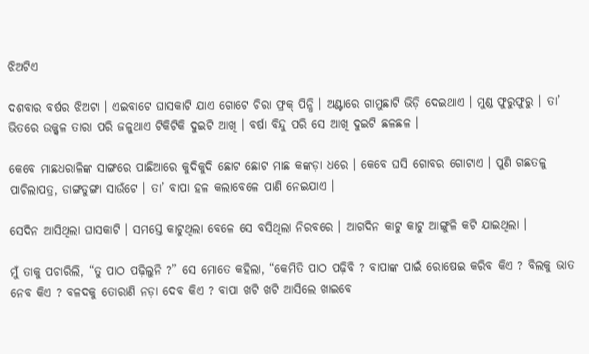ଝିଅଟିଏ

ଦଶବାର ବର୍ଷର ଝିଅଟା । ଏଇବାଟେ ଘାସକାଟି ଯାଏ ଗୋଟେ ଚିରା ଫ୍ରକ୍ ପିନ୍ଧି । ଅଣ୍ଟାରେ ଗାମୁଛାଟି ଭିଡ଼ି ଦେଇଥାଏ । ମୁଣ୍ଡ ଫୁରୁଫୁରୁ । ତା’ ଭିତରେ ଉଜ୍ଜ୍ୱଳ ତାରା ପରି ଜଳୁଥାଏ ଟିକିଟିକି ଦୁଇଟି ଆଖି । ବର୍ଷା ବିନ୍ଦୁ ପରି ସେ ଆଖି ଦୁଇଟି ଛଳଛଳ ।

କେବେ ମାଛଧରାଳିଙ୍କ ସାଙ୍ଗରେ ପାଛିଆରେ କୁଦିକୁଦି ଛୋଟ ଛୋଟ ମାଛ କଙ୍କଡ଼ା ଧରେ । କେବେ ଘସି ଗୋବର ଗୋଟାଏ । ପୁଣି ଗଛତଳୁ ପାଚିଲାପତ୍ର, ଡାଙ୍ଗଡୁଙ୍ଗା ସାଉଁଟେ । ତା’ ବାପା ହଳ କଲାବେଳେ ପାଣି ନେଇଯାଏ ।

ସେଦିନ ଆସିଥିଲା ଘାସକାଟି । ସମସ୍ତେ କାଟୁଥିଲା ବେଳେ ସେ ବସିଥିଲା ନିରବରେ । ଆଗଦିନ କାଟୁ କାଟୁ ଆଙ୍ଗୁଳି କଟି ଯାଇଥିଲା ।

ମୁଁ ତାକୁ ପଚାରିଲି, “ତୁ ପାଠ ପଢ଼ିଲୁନି ?” ସେ ମୋତେ କହିଲା, “କେମିତି ପାଠ ପଢ଼ିବି ? ବାପାଙ୍କ ପାଇଁ ରୋଷେଇ କରିବ କିଏ ? ବିଲକୁ ଭାତ ନେବ କିଏ ? ବଳଦକୁ ତୋରାଣି ନଡ଼ା ଦେବ କିଏ ? ବାପା ଖଟି ଖଟି ଆସିଲେ ଖାଇବେ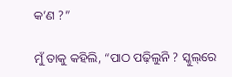କ’ଣ ?”

ମୁଁ ତାକୁ କହିଲି, “ପାଠ ପଢ଼ିଲୁନି ? ସ୍କୁଲ୍‌ରେ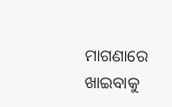ମାଗଣାରେ ଖାଇବାକୁ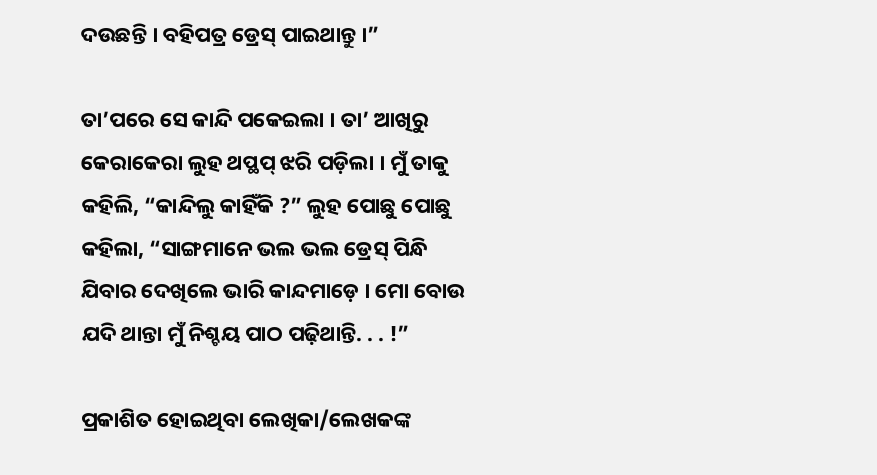ଦଉଛନ୍ତି । ବହିପତ୍ର ଡ୍ରେସ୍ ପାଇଥାନ୍ତୁ ।”

ତା’ପରେ ସେ କାନ୍ଦି ପକେଇଲା । ତା’ ଆଖିରୁ କେରାକେରା ଲୁହ ଥପ୍ଥପ୍ ଝରି ପଡ଼ିଲା । ମୁଁ ତାକୁ କହିଲି, “କାନ୍ଦିଲୁ କାହିଁକି ?” ଲୁହ ପୋଛୁ ପୋଛୁ କହିଲା, “ସାଙ୍ଗମାନେ ଭଲ ଭଲ ଡ୍ରେସ୍ ପିନ୍ଧି ଯିବାର ଦେଖିଲେ ଭାରି କାନ୍ଦମାଡ଼େ । ମୋ ବୋଉ ଯଦି ଥାନ୍ତା ମୁଁ ନିଶ୍ଚୟ ପାଠ ପଢ଼ିଥାନ୍ତି. . . !”

ପ୍ରକାଶିତ ହୋଇଥିବା ଲେଖିକା/ଲେଖକଙ୍କ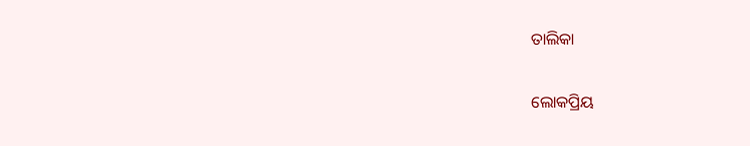ତାଲିକା

ଲୋକପ୍ରିୟ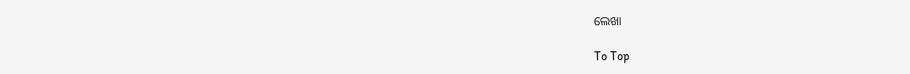ଲେଖା

To Top